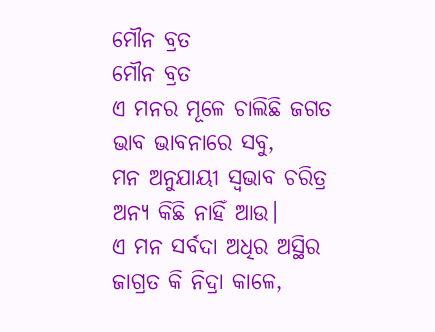ମୌନ ବ୍ରତ
ମୌନ ବ୍ରତ
ଏ ମନର ମୂଳେ ଚାଲିଛି ଜଗତ
ଭାବ ଭାବନାରେ ସବୁ,
ମନ ଅନୁଯାୟୀ ସ୍ବଭାବ ଚରିତ୍ର
ଅନ୍ୟ କିଛି ନାହିଁ ଆଉ।
ଏ ମନ ସର୍ବଦା ଅଧିର ଅସ୍ଥିର
ଜାଗ୍ରତ କି ନିଦ୍ରା କାଳେ,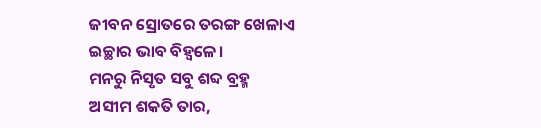ଜୀବନ ସ୍ରୋତରେ ତରଙ୍ଗ ଖେଳାଏ
ଇଚ୍ଛାର ଭାବ ବିହ୍ବଳେ।
ମନରୁ ନିସୃତ ସବୁ ଶବ୍ଦ ବ୍ରହ୍ମ
ଅସୀମ ଶକତି ତାର,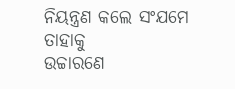ନିୟନ୍ତ୍ରଣ କଲେ ସଂଯମେ ତାହାକୁ
ଉଚ୍ଚାରଣେ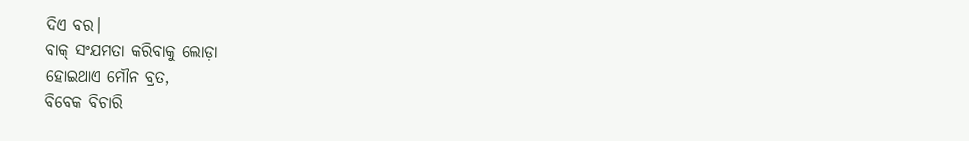ଦିଏ ବର।
ବାକ୍ ସଂଯମତା କରିବାକୁ ଲୋଡ଼ା
ହୋଇଥାଏ ମୌନ ବ୍ରତ,
ବିବେକ ବିଚାରି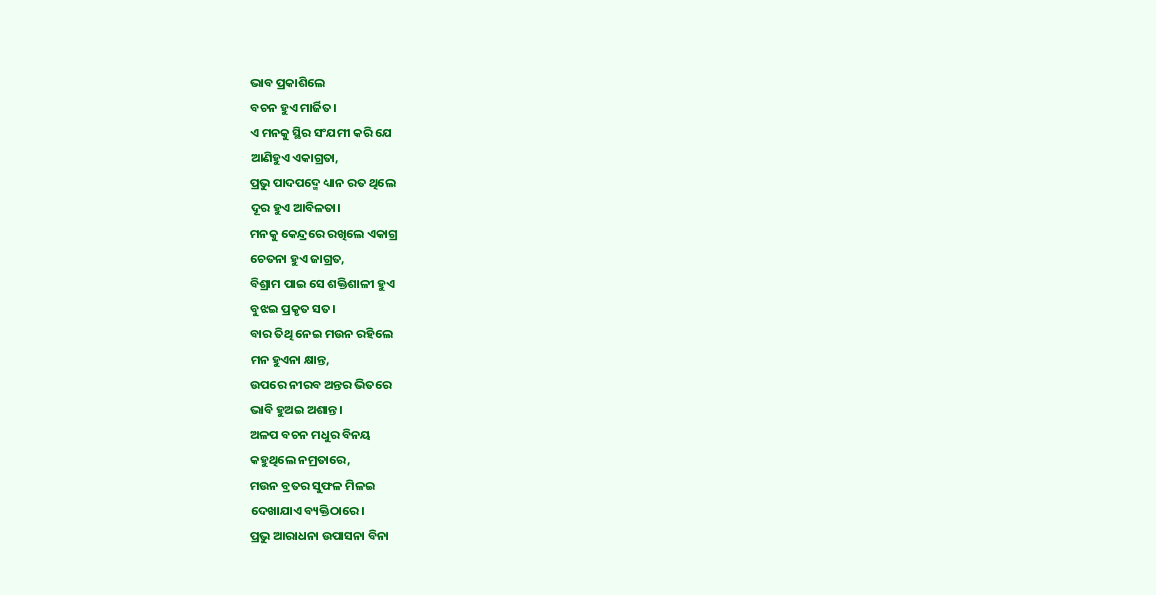ଭାବ ପ୍ରକାଶିଲେ
ବଚନ ହୁଏ ମାର୍ଜିତ।
ଏ ମନକୁ ସ୍ଥିର ସଂଯମୀ କରି ଯେ
ଆଣିହୁଏ ଏକାଗ୍ରତା,
ପ୍ରଭୁ ପାଦପଦ୍ମେ ଧ୍ୟାନ ରତ ଥିଲେ
ଦୂର ହୁଏ ଆବିଳତା।
ମନକୁ କେନ୍ଦ୍ରରେ ରଖିଲେ ଏକାଗ୍ର
ଚେତନା ହୁଏ ଜାଗ୍ରତ,
ବିଶ୍ରାମ ପାଇ ସେ ଶକ୍ତିଶାଳୀ ହୁଏ
ବୁଝଇ ପ୍ରକୃତ ସତ।
ବାର ତିଥି ନେଇ ମଉନ ରହିଲେ
ମନ ହୁଏନା କ୍ଷାନ୍ତ,
ଉପରେ ନୀରବ ଅନ୍ତର ଭିତରେ
ଭାବି ହୁଅଇ ଅଶାନ୍ତ।
ଅଳପ ବଚନ ମଧୁର ବିନୟ
କହୁଥିଲେ ନମ୍ରତାରେ,
ମଉନ ବ୍ରତର ସୁଫଳ ମିଳଇ
ଦେଖାଯାଏ ବ୍ୟକ୍ତିଠାରେ।
ପ୍ରଭୁ ଆରାଧନା ଉପାସନା ବିନା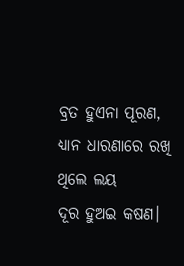ବ୍ରତ ହୁଏନା ପୂରଣ,
ଧ୍ୟାନ ଧାରଣାରେ ରଖି ଥିଲେ ଲୟ
ଦୂର ହୁଅଇ କଷଣ।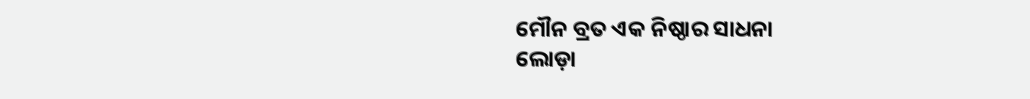ମୌନ ବ୍ରତ ଏକ ନିଷ୍ଠାର ସାଧନା
ଲୋଡ଼ା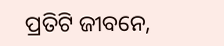ପ୍ରତିଟି ଜୀବନେ,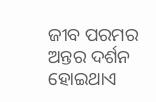ଜୀବ ପରମର ଅନ୍ତର ଦର୍ଶନ
ହୋଇଥାଏ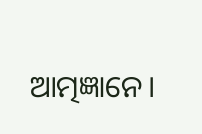ଆତ୍ମଜ୍ଞାନେ।